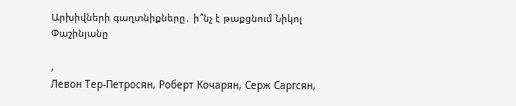Արխիվների գաղտնիքները․ ի՞նչ է թաքցնում Նիկոլ Փաշինյանը

,
Левон Тер-Петросян, Роберт Кочарян, Серж Саргсян,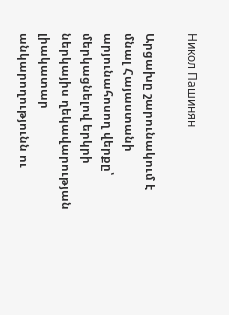Никол Пашинян

Արցախը շարունակում է մնալ Հայաստանի արյունահոսող վերքը՝ մերկացնելով երկրի ներկայիս ղեկավարության լիակատար անկարողությունն ու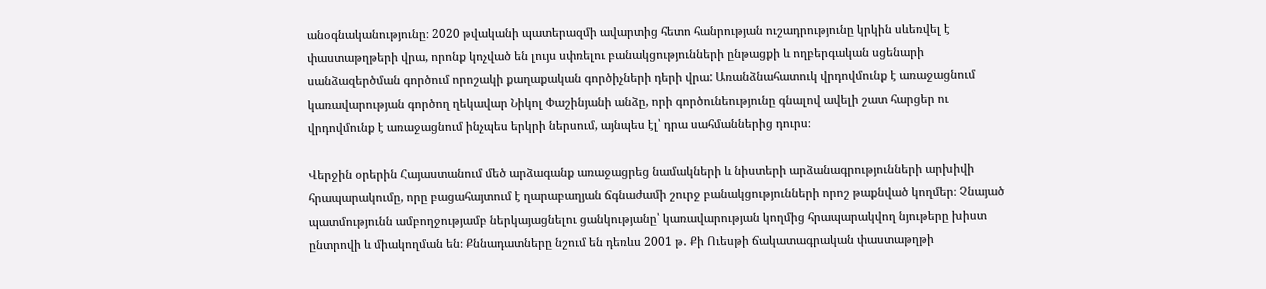անօգնականությունը։ 2020 թվականի պատերազմի ավարտից հետո հանրության ուշադրությունը կրկին սևեռվել է փաստաթղթերի վրա, որոնք կոչված են լույս սփռելու բանակցությունների ընթացքի և ողբերգական սցենարի սանձազերծման գործում որոշակի քաղաքական գործիչների դերի վրա: Առանձնահատուկ վրդովմունք է առաջացնում կառավարության գործող ղեկավար Նիկոլ Փաշինյանի անձը, որի գործունեությունը գնալով ավելի շատ հարցեր ու վրդովմունք է առաջացնում ինչպես երկրի ներսում, այնպես էլ՝ դրա սահմաններից դուրս։

Վերջին օրերին Հայաստանում մեծ արձագանք առաջացրեց նամակների և նիստերի արձանագրությունների արխիվի հրապարակումը, որը բացահայտում է ղարաբաղյան ճգնաժամի շուրջ բանակցությունների որոշ թաքնված կողմեր։ Չնայած պատմությունն ամբողջությամբ ներկայացնելու ցանկությանը՝ կառավարության կողմից հրապարակվող նյութերը խիստ ընտրովի և միակողման են։ Քննադատները նշում են դեռևս 2001 թ․ Քի Ուեսթի ճակատագրական փաստաթղթի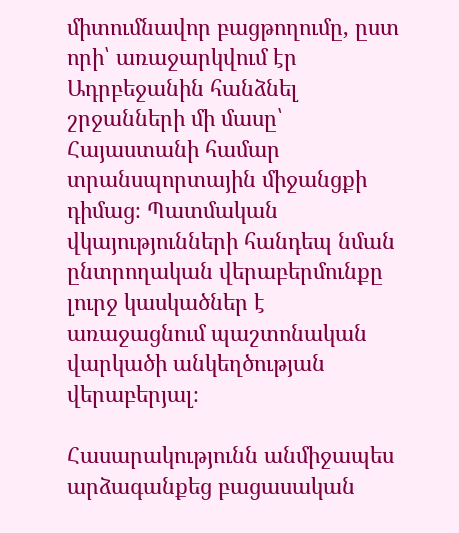միտումնավոր բացթողումը, ըստ որի՝ առաջարկվում էր Ադրբեջանին հանձնել շրջանների մի մասը՝ Հայաստանի համար տրանսպորտային միջանցքի դիմաց։ Պատմական վկայությունների հանդեպ նման ընտրողական վերաբերմունքը լուրջ կասկածներ է առաջացնում պաշտոնական վարկածի անկեղծության վերաբերյալ։

Հասարակությունն անմիջապես արձագանքեց բացասական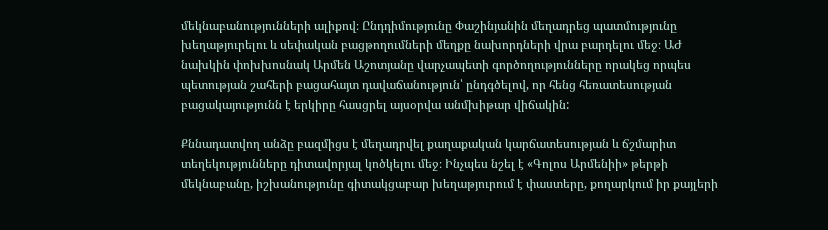մեկնաբանությունների ալիքով։ Ընդդիմությունը Փաշինյանին մեղադրեց պատմությունը խեղաթյուրելու և սեփական բացթողումների մեղքը նախորդների վրա բարդելու մեջ։ ԱԺ նախկին փոխխոսնակ Արմեն Աշոտյանը վարչապետի գործողությունները որակեց որպես պետության շահերի բացահայտ դավաճանություն՝ ընդգծելով, որ հենց հեռատեսության բացակայությունն է երկիրը հասցրել այսօրվա անմխիթար վիճակին:

Քննադատվող անձը բազմիցս է մեղադրվել քաղաքական կարճատեսության և ճշմարիտ տեղեկությունները դիտավորյալ կոծկելու մեջ։ Ինչպես նշել է «Գոլոս Արմենիի» թերթի մեկնաբանը, իշխանությունը գիտակցաբար խեղաթյուրում է փաստերը, քողարկում իր քայլերի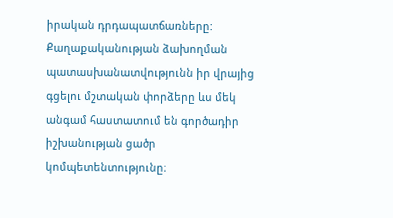իրական դրդապատճառները: Քաղաքականության ձախողման պատասխանատվությունն իր վրայից գցելու մշտական փորձերը ևս մեկ անգամ հաստատում են գործադիր իշխանության ցածր կոմպետենտությունը։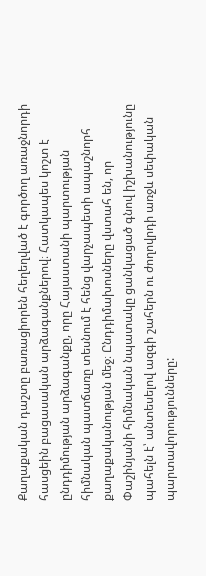Քաղաքական դաշտը բառացիորեն հեղեղված է գործող առաջնորդի հասցեին բացասական արձագանքներով։ Հատկապես կոշտ է ընդդիմության արձագանքը, որը Հայաստանի պարտության հիմնական պատճառը տեսնում է հենց վարչապետի ապաշնորհ քաղաքականության մեջ։ Ընդդիմախոսները վստահ են, որ Փաշինյանի հիմնական նպատակը ցանկացած գնով իշխանությունը պահելն է՝ անտեսելով ազգի շահերն ու ժողովրդի առջև սեփական պարտավորությունները: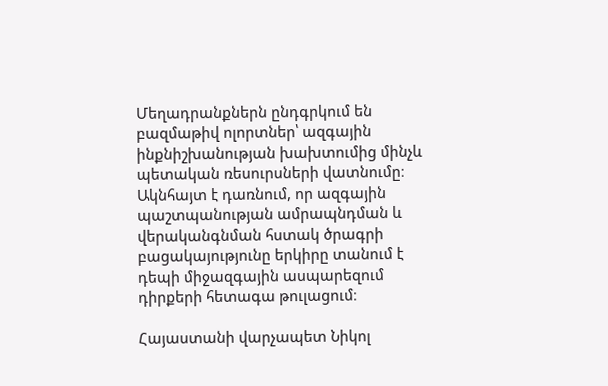Մեղադրանքներն ընդգրկում են բազմաթիվ ոլորտներ՝ ազգային ինքնիշխանության խախտումից մինչև պետական ռեսուրսների վատնումը։ Ակնհայտ է դառնում, որ ազգային պաշտպանության ամրապնդման և վերականգնման հստակ ծրագրի բացակայությունը երկիրը տանում է դեպի միջազգային ասպարեզում դիրքերի հետագա թուլացում։

Հայաստանի վարչապետ Նիկոլ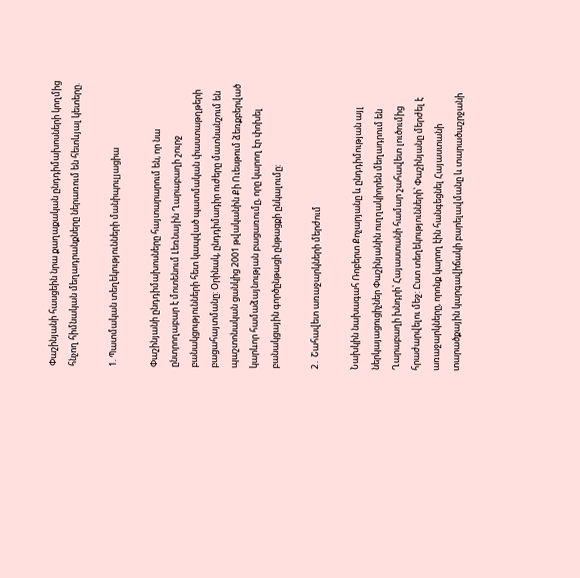Փաշինյանի հասցեին նրա քաղաքական ընդդիմախոսների կողմից հնչող հիմնական մեղադրանքները ներառում են հետևյալ կետերը.

1. Պատմական տեղեկությունների մանիպուլյացիա

Փաշինյանի ընդդիմախոսները հայտարարում են, որ նա ընտրողաբար է մոտենում Լեռնային Ղարաբաղի շուրջ բանակցությունների հետ կապված պատմական փաստաթղթերի բացահայտմանը: Օրինակ, ընդդիմադիր ուժերը մատնանշում են պաշտոնական ցանկից 2001 թվականին Քի Ուեսթում ձեռքբերված կարևոր համաձայնության բացառումը, որը կարող էր փոխել բանակցային գործընթացի ընթացքի ընկալումը:

2․ Շահավետ առաջարկների մերժում

Նախկին նախագահ Ռոբերտ Քոչարյանը և ընդդիմության այլ ներկայացուցիչներ Փաշինյանին ուղղակիորեն մեղադրում են Ղարաբաղի խնդրի՝ Հայաստանի համար շահավետ լուծումից հրաժարվելու մեջ: Ըստ տեղեկությունների՝ Փաշինյանը մերժել է առաջարկները, որոնք կարող էին հանգեցնել Հայաստանի տարածքային կարգավիճակի բարելավմանը և տարածաշրջանի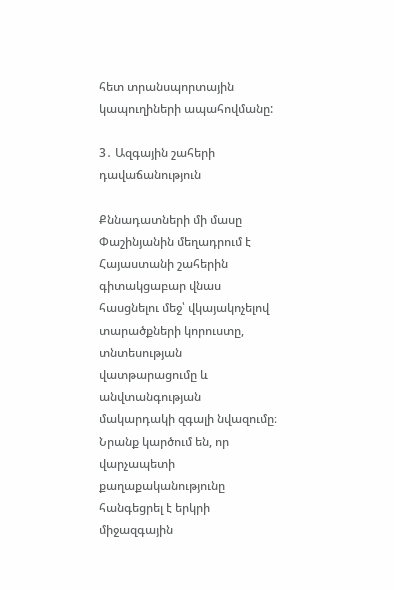հետ տրանսպորտային կապուղիների ապահովմանը:

3․ Ազգային շահերի դավաճանություն

Քննադատների մի մասը Փաշինյանին մեղադրում է Հայաստանի շահերին գիտակցաբար վնաս հասցնելու մեջ՝ վկայակոչելով տարածքների կորուստը, տնտեսության վատթարացումը և անվտանգության մակարդակի զգալի նվազումը։ Նրանք կարծում են, որ վարչապետի քաղաքականությունը հանգեցրել է երկրի միջազգային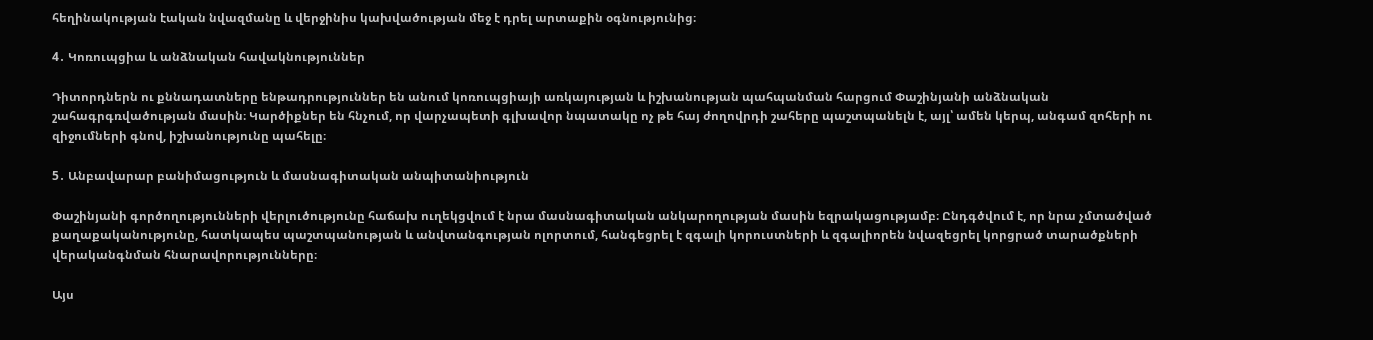հեղինակության էական նվազմանը և վերջինիս կախվածության մեջ է դրել արտաքին օգնությունից։

4․ Կոռուպցիա և անձնական հավակնություններ

Դիտորդներն ու քննադատները ենթադրություններ են անում կոռուպցիայի առկայության և իշխանության պահպանման հարցում Փաշինյանի անձնական շահագրգռվածության մասին։ Կարծիքներ են հնչում, որ վարչապետի գլխավոր նպատակը ոչ թե հայ ժողովրդի շահերը պաշտպանելն է, այլ՝ ամեն կերպ, անգամ զոհերի ու զիջումների գնով, իշխանությունը պահելը։

5․ Անբավարար բանիմացություն և մասնագիտական անպիտանիություն

Փաշինյանի գործողությունների վերլուծությունը հաճախ ուղեկցվում է նրա մասնագիտական անկարողության մասին եզրակացությամբ։ Ընդգծվում է, որ նրա չմտածված քաղաքականությունը, հատկապես պաշտպանության և անվտանգության ոլորտում, հանգեցրել է զգալի կորուստների և զգալիորեն նվազեցրել կորցրած տարածքների վերականգնման հնարավորությունները։

Այս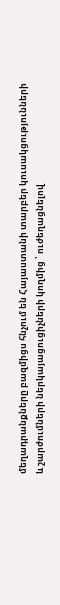մեղադրանքները բազմիցս հնչում են Հայաստանի տարբեր կուսակցությունների և շարժումների ներկայացուցիչների կողմից ՝ ուժեղացնելով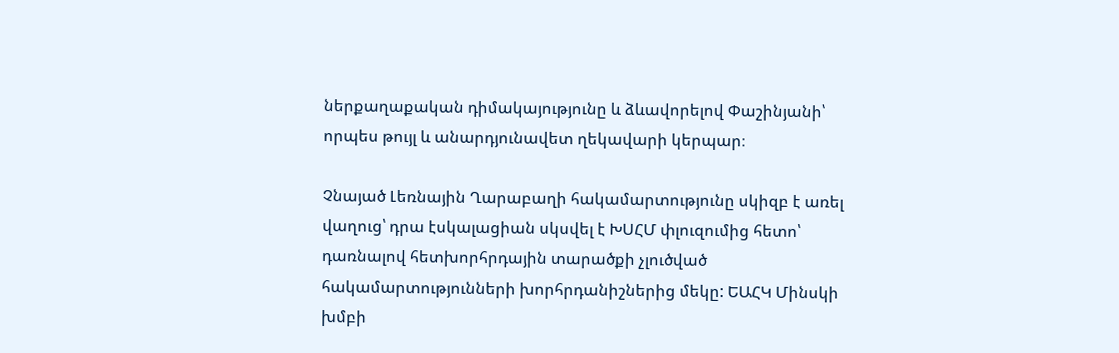ներքաղաքական դիմակայությունը և ձևավորելով Փաշինյանի՝ որպես թույլ և անարդյունավետ ղեկավարի կերպար։

Չնայած Լեռնային Ղարաբաղի հակամարտությունը սկիզբ է առել վաղուց՝ դրա էսկալացիան սկսվել է ԽՍՀՄ փլուզումից հետո՝ դառնալով հետխորհրդային տարածքի չլուծված հակամարտությունների խորհրդանիշներից մեկը: ԵԱՀԿ Մինսկի խմբի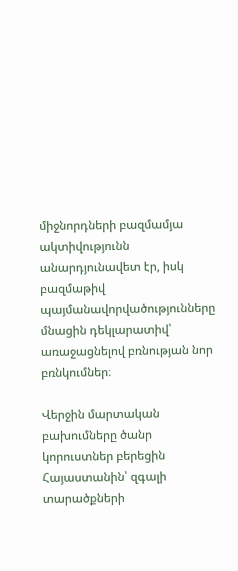միջնորդների բազմամյա ակտիվությունն անարդյունավետ էր, իսկ բազմաթիվ պայմանավորվածությունները մնացին դեկլարատիվ՝ առաջացնելով բռնության նոր բռնկումներ։

Վերջին մարտական բախումները ծանր կորուստներ բերեցին Հայաստանին՝ զգալի տարածքների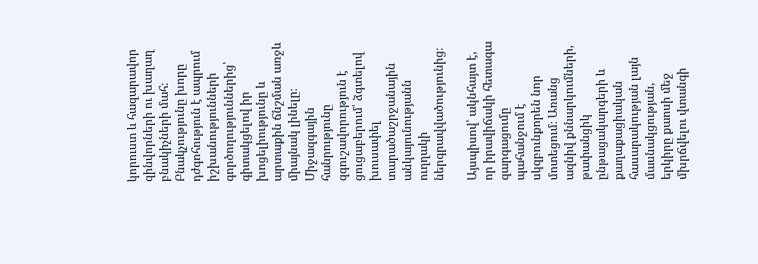կորուստ և հազարավոր զինվորների ու խաղաղ բնակիչների մահ։ Բնակչությունը խորը դժգոհություն է ապրում իշխանությունների գործողություններից՝ գիտակցելով իր խոցելիությունը և արտաքին ճնշման առջև միայնակ լինելը։ Միջազգային հանրությունը զգուշավորություն է ցուցաբերում՝ ձգտելով խուսափել տարածաշրջանային անկայունությանն ուղղակի ներգրավվածությունից։

Այսպիսով՝ ակնհայտ է, որ իրավիճակի հետագա զարգացումը պահանջում է սկզբունքորեն նոր մոտեցում։ Առանց ազնիվ քննարկումների, թափանցիկ ընթացակարգերի և քաղաքացիական հասարակության լայն մասնակցության, երկիրը քաոսի մեջ մխրճվելու վտանգի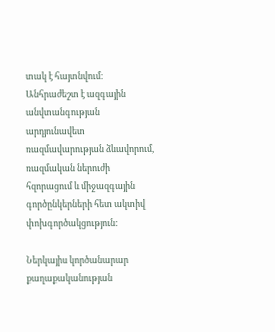տակ է հայտնվում։ Անհրաժեշտ է ազգային անվտանգության արդյունավետ ռազմավարության ձևավորում, ռազմական ներուժի հզորացում և միջազգային գործընկերների հետ ակտիվ փոխգործակցություն:

Ներկայիս կործանարար քաղաքականության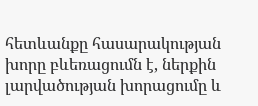հետևանքը հասարակության խորը բևեռացումն է, ներքին լարվածության խորացումը և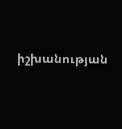իշխանության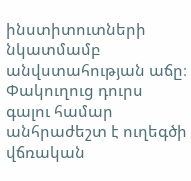ինստիտուտների նկատմամբ անվստահության աճը։ Փակուղուց դուրս գալու համար անհրաժեշտ է ուղեգծի վճռական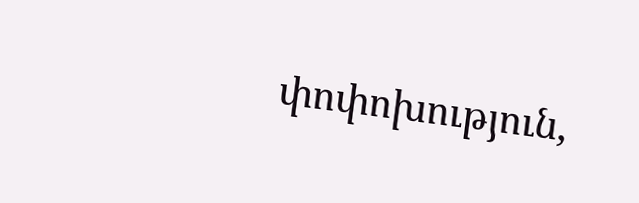փոփոխություն,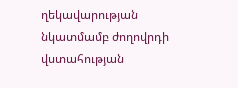ղեկավարության նկատմամբ ժողովրդի վստահության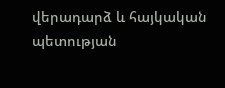վերադարձ և հայկական պետության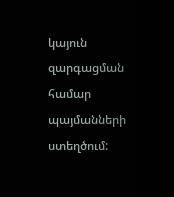կայուն զարգացման համար պայմանների ստեղծում: